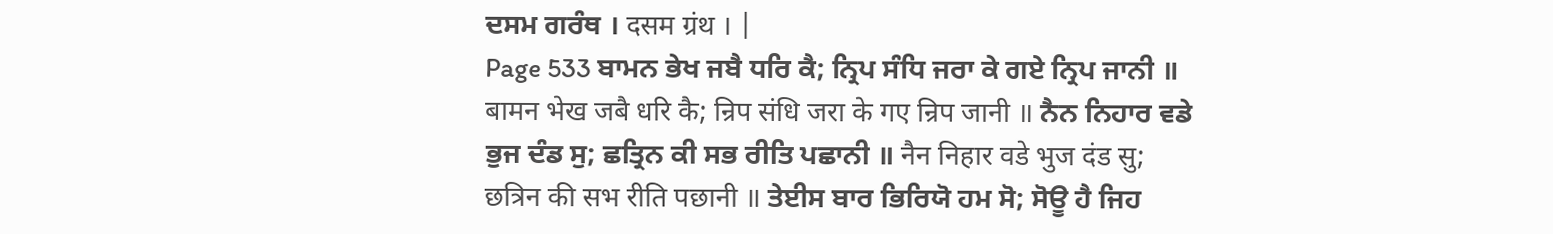ਦਸਮ ਗਰੰਥ । दसम ग्रंथ । |
Page 533 ਬਾਮਨ ਭੇਖ ਜਬੈ ਧਰਿ ਕੈ; ਨ੍ਰਿਪ ਸੰਧਿ ਜਰਾ ਕੇ ਗਏ ਨ੍ਰਿਪ ਜਾਨੀ ॥ बामन भेख जबै धरि कै; न्रिप संधि जरा के गए न्रिप जानी ॥ ਨੈਨ ਨਿਹਾਰ ਵਡੇ ਭੁਜ ਦੰਡ ਸੁ; ਛਤ੍ਰਿਨ ਕੀ ਸਭ ਰੀਤਿ ਪਛਾਨੀ ॥ नैन निहार वडे भुज दंड सु; छत्रिन की सभ रीति पछानी ॥ ਤੇਈਸ ਬਾਰ ਭਿਰਿਯੋ ਹਮ ਸੋ; ਸੋਊ ਹੈ ਜਿਹ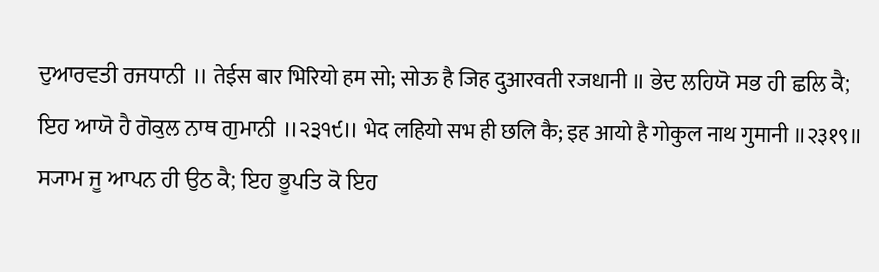ਦੁਆਰਵਤੀ ਰਜਧਾਨੀ ॥ तेईस बार भिरियो हम सो; सोऊ है जिह दुआरवती रजधानी ॥ ਭੇਦ ਲਹਿਯੋ ਸਭ ਹੀ ਛਲਿ ਕੈ; ਇਹ ਆਯੋ ਹੈ ਗੋਕੁਲ ਨਾਥ ਗੁਮਾਨੀ ॥੨੩੧੯॥ भेद लहियो सभ ही छलि कै; इह आयो है गोकुल नाथ गुमानी ॥२३१९॥ ਸ੍ਯਾਮ ਜੂ ਆਪਨ ਹੀ ਉਠ ਕੈ; ਇਹ ਭੂਪਤਿ ਕੋ ਇਹ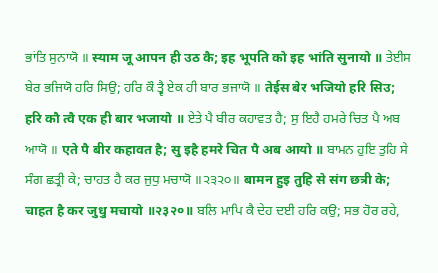ਭਾਂਤਿ ਸੁਨਾਯੋ ॥ स्याम जू आपन ही उठ कै; इह भूपति को इह भांति सुनायो ॥ ਤੇਈਸ ਬੇਰ ਭਜਿਯੋ ਹਰਿ ਸਿਉ; ਹਰਿ ਕੌ ਤ੍ਵੈ ਏਕ ਹੀ ਬਾਰ ਭਜਾਯੋ ॥ तेईस बेर भजियो हरि सिउ; हरि कौ त्वै एक ही बार भजायो ॥ ਏਤੇ ਪੈ ਬੀਰ ਕਹਾਵਤ ਹੈ; ਸੁ ਇਹੈ ਹਮਰੇ ਚਿਤ ਪੈ ਅਬ ਆਯੋ ॥ एते पै बीर कहावत है; सु इहै हमरे चित पै अब आयो ॥ ਬਾਮਨ ਹੁਇ ਤੁਹਿ ਸੇ ਸੰਗ ਛਤ੍ਰੀ ਕੇ; ਚਾਹਤ ਹੈ ਕਰ ਜੁਧੁ ਮਚਾਯੋ ॥੨੩੨੦॥ बामन हुइ तुहि से संग छत्री के; चाहत है कर जुधु मचायो ॥२३२०॥ ਬਲਿ ਮਾਪਿ ਕੈ ਦੇਹ ਦਈ ਹਰਿ ਕਉ; ਸਭ ਹੋਰ ਰਹੇ,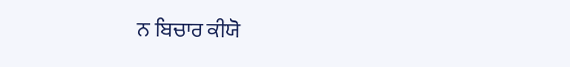ਨ ਬਿਚਾਰ ਕੀਯੋ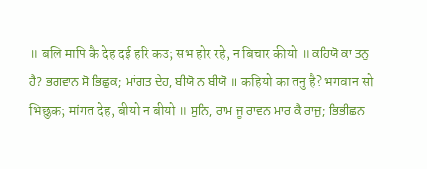॥ बलि मापि कै देह दई हरि कउ; सभ होर रहे, न बिचार कीयो ॥ ਕਹਿਯੋ ਕਾ ਤਨੁ ਹੈ? ਭਗਵਾਨ ਸੋ ਭਿਛੁਕ; ਮਾਂਗਤ ਦੇਹ, ਬੀਯੋ ਨ ਬੀਯੋ ॥ कहियो का तनु है? भगवान सो भिछुक; मांगत देह, बीयो न बीयो ॥ ਸੁਨਿ, ਰਾਮ ਜੂ ਰਾਵਨ ਮਾਰ ਕੈ ਰਾਜੁ; ਭਿਭੀਛਨ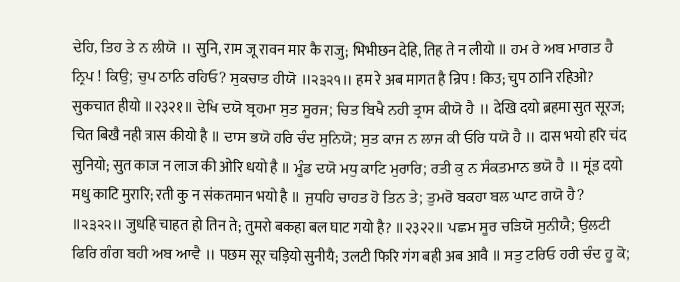ਦੇਹਿ, ਤਿਹ ਤੇ ਨ ਲੀਯੋ ॥ सुनि, राम जू रावन मार कै राजु; भिभीछन देहि, तिह ते न लीयो ॥ ਹਮ ਰੇ ਅਬ ਮਾਗਤ ਹੈ ਨ੍ਰਿਪ ! ਕਿਉ; ਚੁਪ ਠਾਨਿ ਰਹਿਓ? ਸੁਕਚਾਤ ਹੀਯੋ ॥੨੩੨੧॥ हम रे अब मागत है न्रिप ! किउ; चुप ठानि रहिओ? सुकचात हीयो ॥२३२१॥ ਦੇਖਿ ਦਯੋ ਬ੍ਰਹਮਾ ਸੁਤ ਸੂਰਜ; ਚਿਤ ਬਿਖੈ ਨਹੀ ਤ੍ਰਾਸ ਕੀਯੋ ਹੈ ॥ देखि दयो ब्रहमा सुत सूरज; चित बिखै नही त्रास कीयो है ॥ ਦਾਸ ਭਯੋ ਹਰਿ ਚੰਦ ਸੁਨਿਯੋ; ਸੁਤ ਕਾਜ ਨ ਲਾਜ ਕੀ ਓਰਿ ਧਯੋ ਹੈ ॥ दास भयो हरि चंद सुनियो; सुत काज न लाज की ओरि धयो है ॥ ਮੂੰਡ ਦਯੋ ਮਧੁ ਕਾਟਿ ਮੁਰਾਰਿ; ਰਤੀ ਕੁ ਨ ਸੰਕਤਮਾਨ ਭਯੋ ਹੈ ॥ मूंड दयो मधु काटि मुरारि; रती कु न संकतमान भयो है ॥ ਜੁਧਹਿ ਚਾਹਤ ਹੋ ਤਿਨ ਤੇ; ਤੁਮਰੋ ਬਕਹਾ ਬਲ ਘਾਟ ਗਯੋ ਹੈ? ॥੨੩੨੨॥ जुधहि चाहत हो तिन ते; तुमरो बकहा बल घाट गयो है? ॥२३२२॥ ਪਛਮ ਸੂਰ ਚੜਿਯੋ ਸੁਨੀਯੈ; ਉਲਟੀ ਫਿਰਿ ਗੰਗ ਬਹੀ ਅਬ ਆਵੈ ॥ पछम सूर चड़ियो सुनीयै; उलटी फिरि गंग बही अब आवै ॥ ਸਤੁ ਟਰਿਓ ਹਰੀ ਚੰਦ ਹੂ ਕੋ;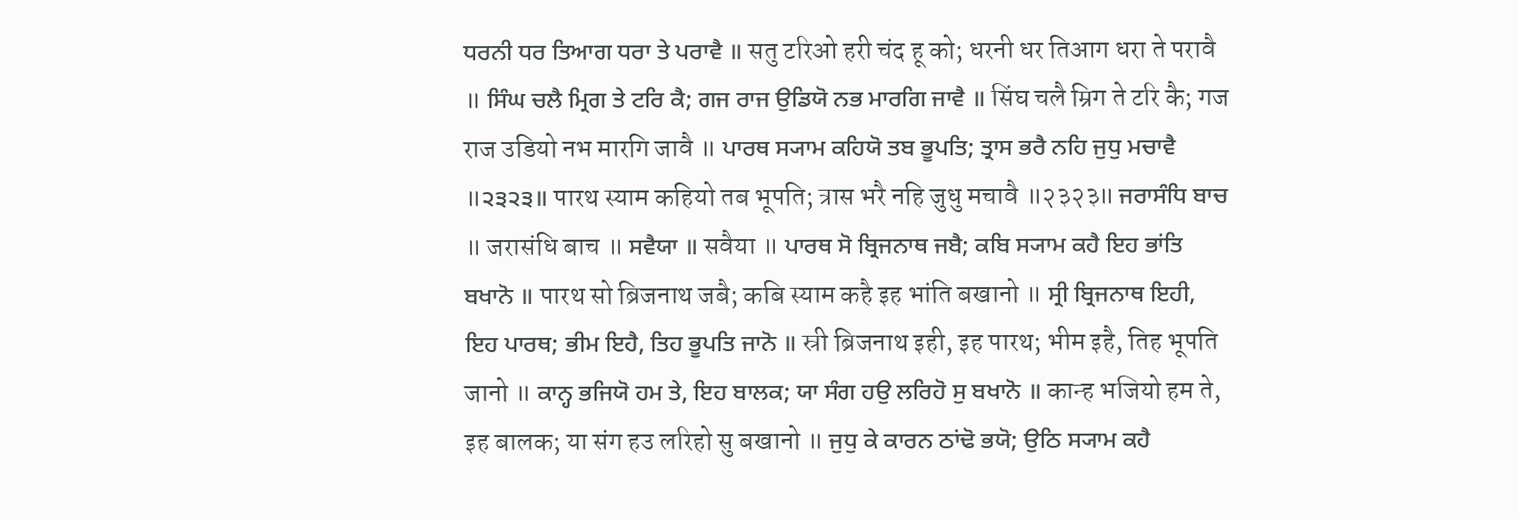ਧਰਨੀ ਧਰ ਤਿਆਗ ਧਰਾ ਤੇ ਪਰਾਵੈ ॥ सतु टरिओ हरी चंद हू को; धरनी धर तिआग धरा ते परावै ॥ ਸਿੰਘ ਚਲੈ ਮ੍ਰਿਗ ਤੇ ਟਰਿ ਕੈ; ਗਜ ਰਾਜ ਉਡਿਯੋ ਨਭ ਮਾਰਗਿ ਜਾਵੈ ॥ सिंघ चलै म्रिग ते टरि कै; गज राज उडियो नभ मारगि जावै ॥ ਪਾਰਥ ਸ੍ਯਾਮ ਕਹਿਯੋ ਤਬ ਭੂਪਤਿ; ਤ੍ਰਾਸ ਭਰੈ ਨਹਿ ਜੁਧੁ ਮਚਾਵੈ ॥੨੩੨੩॥ पारथ स्याम कहियो तब भूपति; त्रास भरै नहि जुधु मचावै ॥२३२३॥ ਜਰਾਸੰਧਿ ਬਾਚ ॥ जरासंधि बाच ॥ ਸਵੈਯਾ ॥ सवैया ॥ ਪਾਰਥ ਸੋ ਬ੍ਰਿਜਨਾਥ ਜਬੈ; ਕਬਿ ਸ੍ਯਾਮ ਕਹੈ ਇਹ ਭਾਂਤਿ ਬਖਾਨੋ ॥ पारथ सो ब्रिजनाथ जबै; कबि स्याम कहै इह भांति बखानो ॥ ਸ੍ਰੀ ਬ੍ਰਿਜਨਾਥ ਇਹੀ, ਇਹ ਪਾਰਥ; ਭੀਮ ਇਹੈ, ਤਿਹ ਭੂਪਤਿ ਜਾਨੋ ॥ स्री ब्रिजनाथ इही, इह पारथ; भीम इहै, तिह भूपति जानो ॥ ਕਾਨ੍ਹ ਭਜਿਯੋ ਹਮ ਤੇ, ਇਹ ਬਾਲਕ; ਯਾ ਸੰਗ ਹਉ ਲਰਿਹੋ ਸੁ ਬਖਾਨੋ ॥ कान्ह भजियो हम ते, इह बालक; या संग हउ लरिहो सु बखानो ॥ ਜੁਧੁ ਕੇ ਕਾਰਨ ਠਾਂਢੋ ਭਯੋ; ਉਠਿ ਸ੍ਯਾਮ ਕਹੈ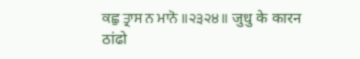ਕਛੁ ਤ੍ਰਾਸ ਨ ਮਾਨੋ ॥੨੩੨੪॥ जुधु के कारन ठांढो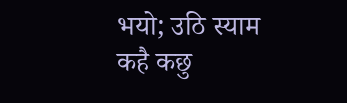भयो; उठि स्याम कहै कछु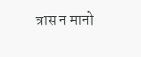त्रास न मानो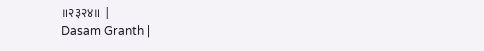॥२३२४॥ |
Dasam Granth |